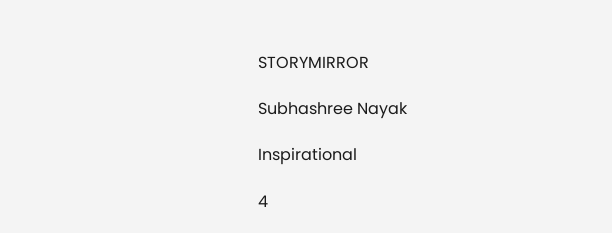STORYMIRROR

Subhashree Nayak

Inspirational

4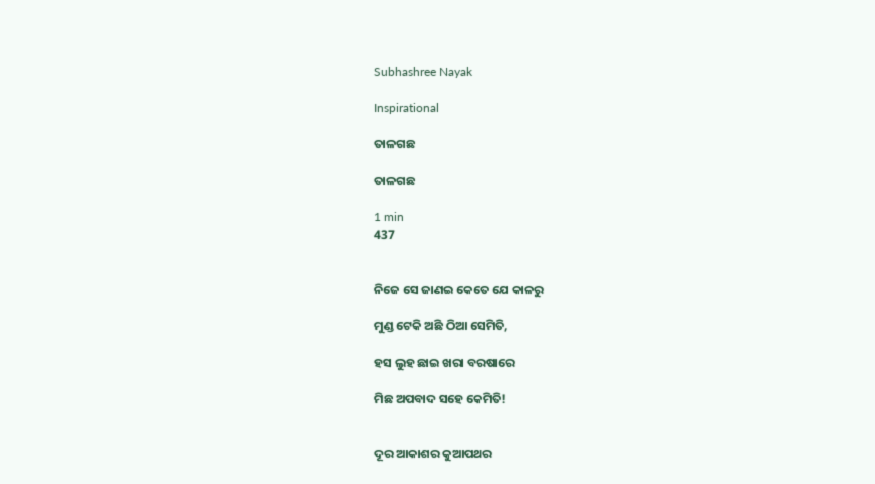Subhashree Nayak

Inspirational

ତାଳଗଛ

ତାଳଗଛ

1 min
437


ନିଜେ ସେ ଜାଣଇ କେତେ ଯେ କାଳରୁ

ମୁଣ୍ଡ ଟେକି ଅଛି ଠିଆ ସେମିତି,

ହସ ଲୁହ ଛାଇ ଖରା ବରଷାରେ

ମିଛ ଅପବାଦ ସହେ କେମିତି!


ଦୂର ଆକାଶର କୁଆପଥର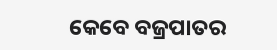କେବେ ବଜ୍ରପାତର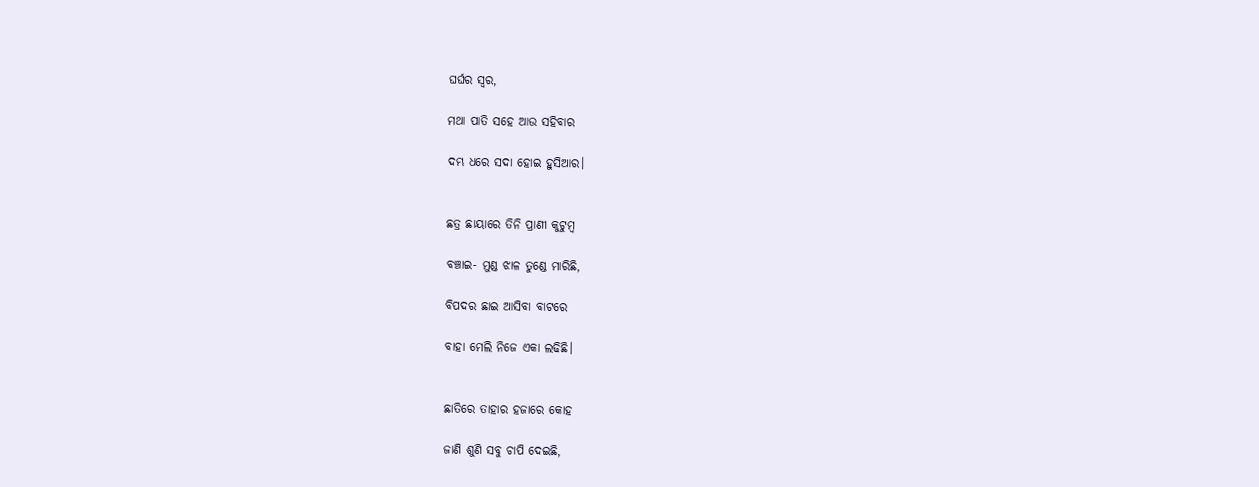ଘର୍ଘର ସ୍ୱର,

ମଥା ପାତି ସହେ ଆଉ ସହିବାର

ଦମ୍ଭ ଧରେ ସଦା ହୋଇ ହୁସିଆର।


ଛତ୍ର ଛାୟାରେ ତିନି ପ୍ରାଣୀ କୁଟୁମ୍ବ

ବଞ୍ଚାଇ- ମୁଣ୍ଡ ଝାଳ ତୁଣ୍ଡେ ମାରିଛି,

ବିପଦର ଛାଇ ଆସିବା ବାଟରେ

ବାହା ମେଲି ନିଜେ ଏକା ଲଢିଛି।


ଛାତିରେ ତାହାର ହଜାରେ କୋହ

ଜାଣି ଶୁଣି ସବୁ ଚାପି ଦେଇଛି,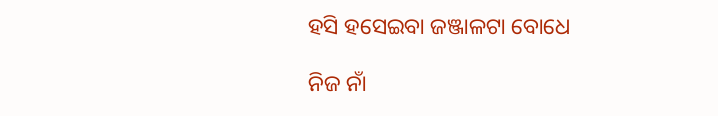ହସି ହସେଇବା ଜଞ୍ଜାଳଟା ବୋଧେ

ନିଜ ନାଁ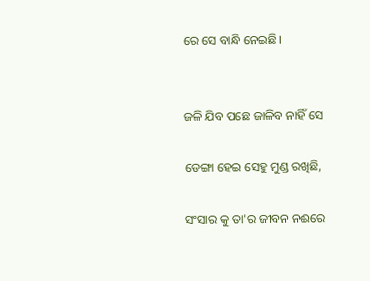ରେ ସେ ବାନ୍ଧି ନେଇଛି।


ଜଳି ଯିବ ପଛେ ଜାଳିବ ନାହିଁ ସେ

ଡେଙ୍ଗା ହେଇ ସେହୁ ମୁଣ୍ଡ ରଖିଛି,

ସଂସାର କୁ ତା'ର ଜୀବନ ନଈରେ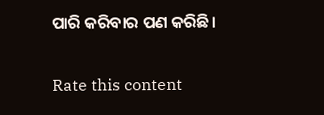ପାରି କରିବାର ପଣ କରିଛି।


Rate this content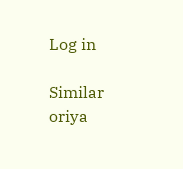Log in

Similar oriya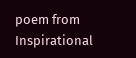poem from Inspirational